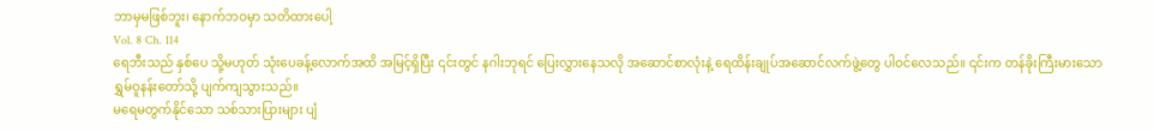ဘာမှမဖြစ်ဘူး၊ နောက်ဘဝမှာ သတိထားပေါ့
Vol. 8 Ch. 114
ရေဘီးသည် နှစ်ပေ သို့မဟုတ် သုံးပေခန့်လောက်အထိ အမြင့်ရှိပြီး ၎င်းတွင် နဂါးဘုရင် ပြေးလွှားနေသလို အဆောင်စာလုံးနဲ့ ရေထိန်းချုပ်အဆောင်လက်ဖွဲ့တွေ ပါဝင်လေသည်။ ၎င်းက တန်ခိုးကြီးမားသော ရွှမ်ဝူနန်းတော်သို့ ပျက်ကျသွားသည်။
မရေမတွက်နိုင်သော သစ်သားပြားများ ပျံ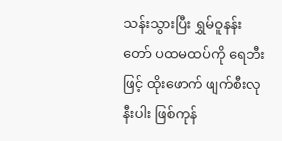သန်းသွားပြီး ရွှမ်ဝူနန်းတော် ပထမထပ်ကို ရေဘီးဖြင့် ထိုးဖောက် ဖျက်စီးလုနီးပါး ဖြစ်ကုန်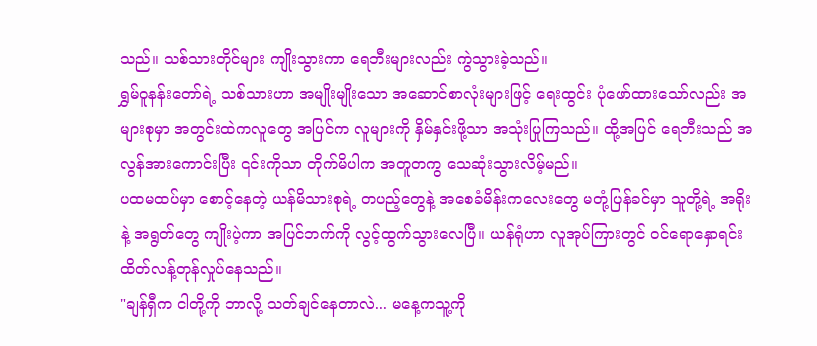သည်။ သစ်သားတိုင်များ ကျိုးသွားကာ ရေဘီးများလည်း ကွဲသွားခဲ့သည်။
ရွှမ်ဝူနန်းတော်ရဲ့ သစ်သားဟာ အမျိုးမျိုးသော အဆောင်စာလုံးများဖြင့် ရေးထွင်း ပုံဖော်ထားသော်လည်း အများစုမှာ အတွင်းထဲကလူတွေ အပြင်က လူများကို နှိမ်နှင်းဖို့သာ အသုံးပြုကြသည်။ ထို့အပြင် ရေဘီးသည် အလွန်အားကောင်းပြီး ၎င်းကိုသာ တိုက်မိပါက အတူတကွ သေဆုံးသွားလိမ့်မည်။
ပထမထပ်မှာ စောင့်နေတဲ့ ယန်မိသားစုရဲ့ တပည့်တွေနဲ့ အစေခံမိန်းကလေးတွေ မတုံ့ပြန်ခင်မှာ သူတို့ရဲ့ အရိုးနဲ့ အရွတ်တွေ ကျိုးပဲ့ကာ အပြင်ဘက်ကို လွင့်ထွက်သွားလေပြီ။ ယန်ရုံဟာ လူအုပ်ကြားတွင် ဝင်ရောနှောရင်း ထိတ်လန့်တုန်လှုပ်နေသည်။
"ချန်ရှီက ငါတို့ကို ဘာလို့ သတ်ချင်နေတာလဲ... မနေ့ကသူ့ကို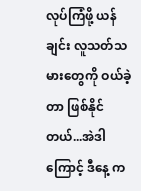လုပ်ကြံဖို့ ယန်ချင်း လူသတ်သမားတွေကို ဝယ်ခဲ့တာ ဖြစ်နိုင်တယ်...အဲဒါကြောင့် ဒီနေ့ က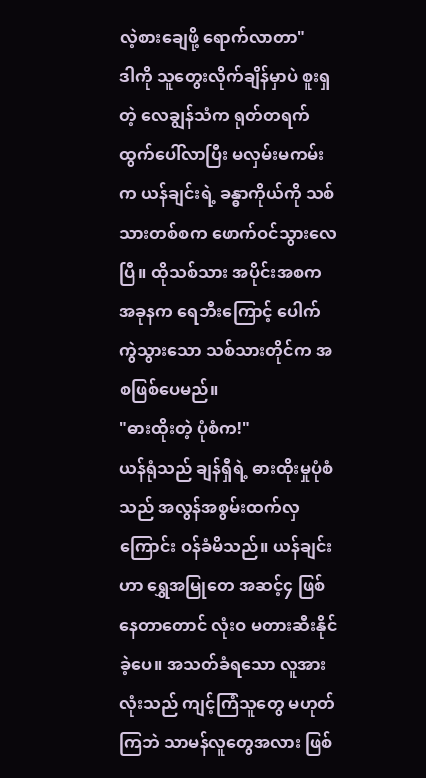လဲ့စားချေဖို့ ရောက်လာတာ"
ဒါကို သူတွေးလိုက်ချိန်မှာပဲ စူးရှတဲ့ လေချွန်သံက ရုတ်တရက် ထွက်ပေါ်လာပြီး မလှမ်းမကမ်းက ယန်ချင်းရဲ့ ခန္ဓာကိုယ်ကို သစ်သားတစ်စက ဖောက်ဝင်သွားလေပြီ။ ထိုသစ်သား အပိုင်းအစက အခုနက ရေဘီးကြောင့် ပေါက်ကွဲသွားသော သစ်သားတိုင်က အစဖြစ်ပေမည်။
"ဓားထိုးတဲ့ ပုံစံက!"
ယန်ရုံသည် ချန်ရှီရဲ့ ဓားထိုးမှုပုံစံသည် အလွန်အစွမ်းထက်လှကြောင်း ဝန်ခံမိသည်။ ယန်ချင်းဟာ ရွှေအမြုတေ အဆင့်၄ ဖြစ်နေတာတောင် လုံးဝ မတားဆီးနိုင်ခဲ့ပေ။ အသတ်ခံရသော လူအားလုံးသည် ကျင့်ကြံသူတွေ မဟုတ်ကြဘဲ သာမန်လူတွေအလား ဖြစ်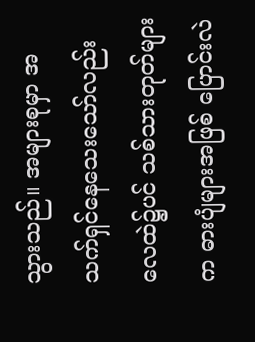သွားသည်။ အများစုမှာ အသက်ရှင်နေသေးသော်လည်း လေထဲ၌ပင် သစ်သားတုတ်များက ဓားပျံများအဖြစ် ပြောင်းလဲ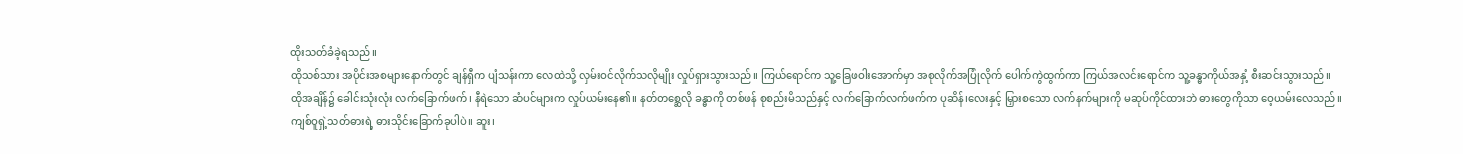ထိုးသတ်ခံခဲ့ရသည်။
ထိုသစ်သား အပိုင်းအစများနောက်တွင် ချန်ရှီက ပျံသန်းကာ လေထဲသို့ လှမ်းဝင်လိုက်သလိုမျိုး လှုပ်ရှားသွားသည်။ ကြယ်ရောင်က သူ့ခြေဖဝါးအောက်မှာ အစုလိုက်အပြုံလိုက် ပေါက်ကွဲထွက်ကာ ကြယ်အလင်းရောင်က သူ့ခန္ဓာကိုယ်အနှံ့ စီးဆင်းသွားသည်။
ထိုအချိန်၌ ခေါင်းသုံးလုံး လက်ခြောက်ဖက်၊ နီရဲသော ဆံပင်များက လှုပ်ယမ်းနေ၏။ နတ်တစ္ဆေလို ခန္ဓာကို တစ်ဖန် စုစည်းမိသည်နှင့် လက်ခြောက်လက်ဖက်က ပုဆိန်၊လေးနှင့် မြှားစသော လက်နက်များကို မဆုပ်ကိုင်ထားဘဲ ဓားတွေကိုသာ ဝေ့ယမ်းလေသည်။
ကျစ်ဝူရှဲ့သတ်ဓားရဲ့ ဓားသိုင်းခြောက်ခုပါပဲ။ ဆူး၊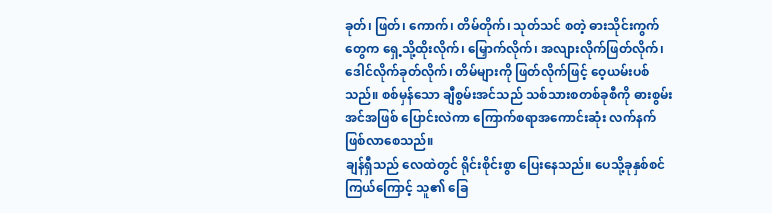ခုတ်၊ ဖြတ်၊ ကောက်၊ တိမ်တိုက်၊ သုတ်သင် စတဲ့ ဓားသိုင်းကွက်တွေက ရှေ့သို့ထိုးလိုက်၊ မြှောက်လိုက်၊ အလျားလိုက်ဖြတ်လိုက်၊ ဒေါင်လိုက်ခုတ်လိုက်၊ တိမ်များကို ဖြတ်လိုက်ဖြင့် ဝေ့ယမ်းပစ်သည်။ စစ်မှန်သော ချီစွမ်းအင်သည် သစ်သားစတစ်ခုစီကို ဓားစွမ်းအင်အဖြစ် ပြောင်းလဲကာ ကြောက်စရာအကောင်းဆုံး လက်နက် ဖြစ်လာစေသည်။
ချန်ရှီသည် လေထဲတွင် ရိုင်းစိုင်းစွာ ပြေးနေသည်။ ပေသို့ခုနှစ်စင်ကြယ်ကြောင့် သူ၏ ခြေ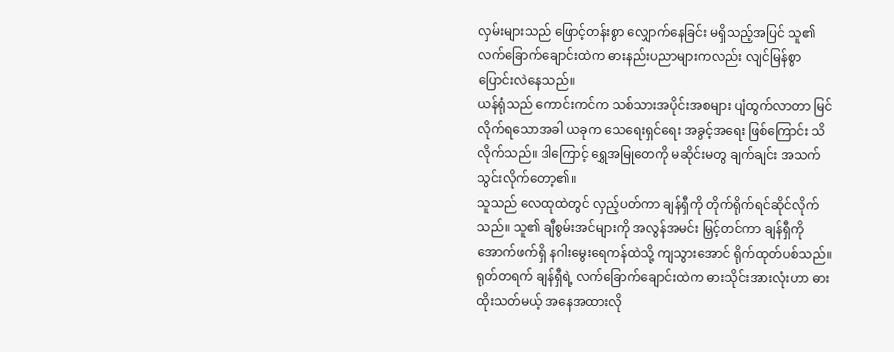လှမ်းများသည် ဖြောင့်တန်းစွာ လျှောက်နေခြင်း မရှိသည့်အပြင် သူ၏ လက်ခြောက်ချောင်းထဲက ဓားနည်းပညာများကလည်း လျင်မြန်စွာ ပြောင်းလဲနေသည်။
ယန်ရုံသည် ကောင်းကင်က သစ်သားအပိုင်းအစများ ပျံထွက်လာတာ မြင်လိုက်ရသောအခါ ယခုက သေရေးရှင်ရေး အခွင့်အရေး ဖြစ်ကြောင်း သိလိုက်သည်။ ဒါကြောင့် ရွှေအမြုတေကို မဆိုင်းမတွ ချက်ချင်း အသက်သွင်းလိုက်တော့၏။
သူသည် လေထုထဲတွင် လှည့်ပတ်ကာ ချန်ရှီကို တိုက်ရိုက်ရင်ဆိုင်လိုက်သည်။ သူ၏ ချီစွမ်းအင်များကို အလွန်အမင်း မြှင့်တင်ကာ ချန်ရှီကို အောက်ဖက်ရှိ နဂါးမွေးရေကန်ထဲသို့ ကျသွားအောင် ရိုက်ထုတ်ပစ်သည်။
ရုတ်တရက် ချန်ရှီရဲ့ လက်ခြောက်ချောင်းထဲက ဓားသိုင်းအားလုံးဟာ ဓားထိုးသတ်မယ့် အနေအထားလို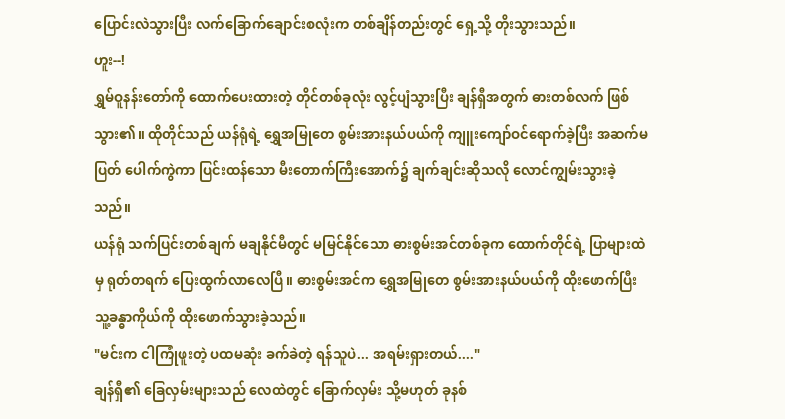ပြောင်းလဲသွားပြီး လက်ခြောက်ချောင်းစလုံးက တစ်ချိန်တည်းတွင် ရှေ့သို့ တိုးသွားသည်။
ဟူး--!
ရွှမ်ဝူနန်းတော်ကို ထောက်ပေးထားတဲ့ တိုင်တစ်ခုလုံး လွင့်ပျံသွားပြီး ချန်ရှီအတွက် ဓားတစ်လက် ဖြစ်သွား၏။ ထိုတိုင်သည် ယန်ရုံရဲ့ ရွှေအမြုတေ စွမ်းအားနယ်ပယ်ကို ကျူးကျော်ဝင်ရောက်ခဲ့ပြီး အဆက်မပြတ် ပေါက်ကွဲကာ ပြင်းထန်သော မီးတောက်ကြီးအောက်၌ ချက်ချင်းဆိုသလို လောင်ကျွမ်းသွားခဲ့သည်။
ယန်ရုံ သက်ပြင်းတစ်ချက် မချနိုင်မီတွင် မမြင်နိုင်သော ဓားစွမ်းအင်တစ်ခုက ထောက်တိုင်ရဲ့ ပြာများထဲမှ ရုတ်တရက် ပြေးထွက်လာလေပြီ။ ဓားစွမ်းအင်က ရွှေအမြုတေ စွမ်းအားနယ်ပယ်ကို ထိုးဖောက်ပြီး သူ့ခန္ဓာကိုယ်ကို ထိုးဖောက်သွားခဲ့သည်။
"မင်းက ငါကြုံဖူးတဲ့ ပထမဆုံး ခက်ခဲတဲ့ ရန်သူပဲ... အရမ်းရှားတယ်...."
ချန်ရှီ၏ ခြေလှမ်းများသည် လေထဲတွင် ခြောက်လှမ်း သို့မဟုတ် ခုနစ်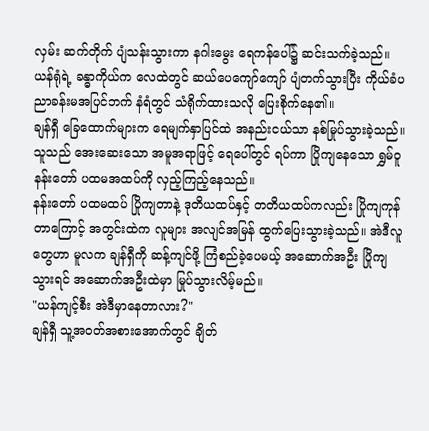လှမ်း ဆက်တိုက် ပျံသန်းသွားကာ နဂါးမွေး ရေကန်ပေါ်၌ ဆင်းသက်ခဲ့သည်။ ယန်ရုံရဲ့ ခန္ဓာကိုယ်က လေထဲတွင် ဆယ်ပေကျော်ကျော် ပျံတက်သွားပြီး ကိုယ်ခံပညာခန်းမအပြင်ဘက် နံရံတွင် သံရိုက်ထားသလို ပြေးစိုက်နေ၏။
ချန်ရှီ ခြေထောက်များက ရေမျက်နှာပြင်ထဲ အနည်းငယ်သာ နစ်မြုပ်သွားခဲ့သည်။ သူသည် အေးဆေးသော အမူအရာဖြင့် ရေပေါ်တွင် ရပ်ကာ ပြိုကျနေသော ရွှမ်ဝူနန်းတော် ပထမအထပ်ကို လှည့်ကြည့်နေသည်။
နန်းတော် ပထမထပ် ပြိုကျတာနဲ့ ဒုတိယထပ်နှင့် တတိယထပ်ကလည်း ပြိုကျကုန်တာကြောင့် အတွင်းထဲက လူများ အလျင်အမြန် ထွက်ပြေးသွားခဲ့သည်။ အဲဒီလူတွေဟာ မူလက ချန်ရှီကို ဆန့်ကျင်ဖို့ ကြံစည်ခဲ့ပေမယ့် အဆောက်အဦး ပြိုကျသွားရင် အဆောက်အဦးထဲမှာ မြုပ်သွားလိမ့်မည်။
"ယန်ကျင့်စီး အဲဒီမှာနေတာလား?"
ချန်ရှီ သူ့အဝတ်အစားအောက်တွင် ချိတ်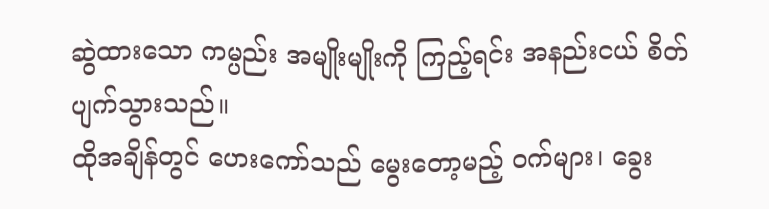ဆွဲထားသော ကမ္ပည်း အမျိုးမျိုးကို ကြည့်ရင်း အနည်းငယ် စိတ်ပျက်သွားသည်။
ထိုအချိန်တွင် ဟေးကော်သည် မွေးတော့မည့် ဝက်များ၊ ခွေး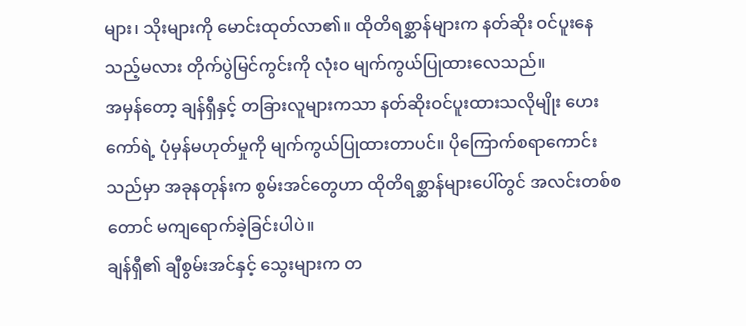များ၊ သိုးများကို မောင်းထုတ်လာ၏။ ထိုတိရစ္ဆာန်များက နတ်ဆိုး ဝင်ပူးနေသည့်မလား တိုက်ပွဲမြင်ကွင်းကို လုံးဝ မျက်ကွယ်ပြုထားလေသည်။
အမှန်တော့ ချန်ရှီနှင့် တခြားလူများကသာ နတ်ဆိုးဝင်ပူးထားသလိုမျိုး ဟေးကော်ရဲ့ ပုံမှန်မဟုတ်မှုကို မျက်ကွယ်ပြုထားတာပင်။ ပိုကြောက်စရာကောင်းသည်မှာ အခုနတုန်းက စွမ်းအင်တွေဟာ ထိုတိရစ္ဆာန်များပေါ်တွင် အလင်းတစ်စတောင် မကျရောက်ခဲ့ခြင်းပါပဲ။
ချန်ရှီ၏ ချီစွမ်းအင်နှင့် သွေးများက တ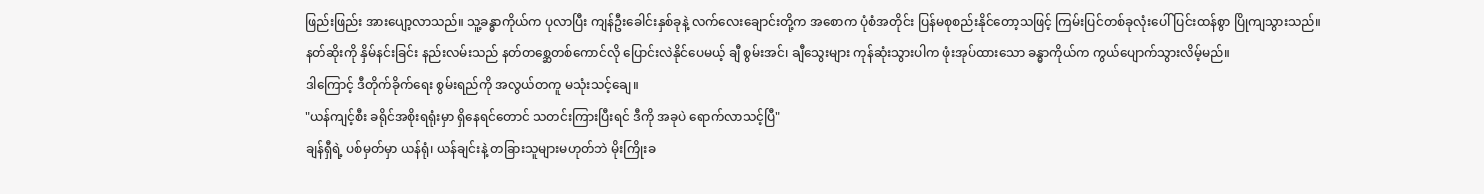ဖြည်းဖြည်း အားပျော့လာသည်။ သူ့ခန္ဓာကိုယ်က ပုလာပြီး ကျန်ဦးခေါင်းနှစ်ခုနဲ့ လက်လေးချောင်းတို့က အစောက ပုံစံအတိုင်း ပြန်မစုစည်းနိုင်တော့သဖြင့် ကြမ်းပြင်တစ်ခုလုံးပေါ် ပြင်းထန်စွာ ပြိုကျသွားသည်။
နတ်ဆိုးကို နှိမ်နင်းခြင်း နည်းလမ်းသည် နတ်တစ္ဆေတစ်ကောင်လို ပြောင်းလဲနိုင်ပေမယ့် ချီ စွမ်းအင်၊ ချီသွေးများ ကုန်ဆုံးသွားပါက ဖုံးအုပ်ထားသော ခန္ဓာကိုယ်က ကွယ်ပျောက်သွားလိမ့်မည်။
ဒါကြောင့် ဒီတိုက်ခိုက်ရေး စွမ်းရည်ကို အလွယ်တကူ မသုံးသင့်ချေ။
"ယန်ကျင့်စီး ခရိုင်အစိုးရရုံးမှာ ရှိနေရင်တောင် သတင်းကြားပြီးရင် ဒီကို အခုပဲ ရောက်လာသင့်ပြီ"
ချန်ရှီရဲ့ ပစ်မှတ်မှာ ယန်ရုံ၊ ယန်ချင်းနဲ့ တခြားသူများမဟုတ်ဘဲ မိုးကြိုးခ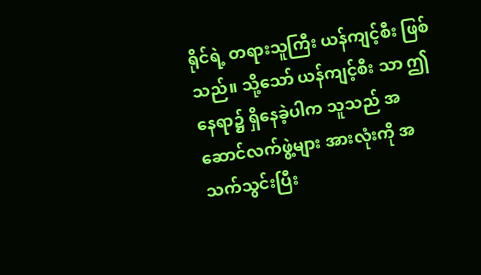ရိုင်ရဲ့ တရားသူကြီး ယန်ကျင့်စီး ဖြစ်သည်။ သို့သော် ယန်ကျင့်စီး သာ ဤနေရာ၌ ရှိနေခဲ့ပါက သူသည် အဆောင်လက်ဖွဲ့များ အားလုံးကို အသက်သွင်းပြီး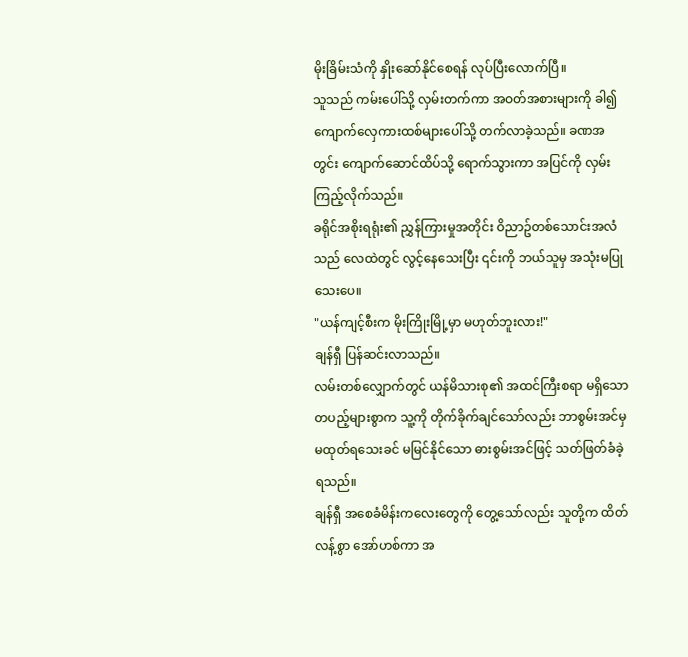မိုးခြိမ်းသံကို နှိုးဆော်နိုင်စေရန် လုပ်ပြီးလောက်ပြီ။
သူသည် ကမ်းပေါ်သို့ လှမ်းတက်ကာ အဝတ်အစားများကို ခါ၍ ကျောက်လှေကားထစ်များပေါ်သို့ တက်လာခဲ့သည်။ ခဏအတွင်း ကျောက်ဆောင်ထိပ်သို့ ရောက်သွားကာ အပြင်ကို လှမ်းကြည့်လိုက်သည်။
ခရိုင်အစိုးရရုံး၏ ညွှန်ကြားမှုအတိုင်း ဝိညာဥ်တစ်သောင်းအလံသည် လေထဲတွင် လွင့်နေသေးပြီး ၎င်းကို ဘယ်သူမှ အသုံးမပြုသေးပေ။
"ယန်ကျင့်စီးက မိုးကြိုးမြို့မှာ မဟုတ်ဘူးလား!"
ချန်ရှီ ပြန်ဆင်းလာသည်။
လမ်းတစ်လျှောက်တွင် ယန်မိသားစု၏ အထင်ကြီးစရာ မရှိသော တပည့်များစွာက သူ့ကို တိုက်ခိုက်ချင်သော်လည်း ဘာစွမ်းအင်မှ မထုတ်ရသေးခင် မမြင်နိုင်သော ဓားစွမ်းအင်ဖြင့် သတ်ဖြတ်ခံခဲ့ရသည်။
ချန်ရှီ အစေခံမိန်းကလေးတွေကို တွေ့သော်လည်း သူတို့က ထိတ်လန့်စွာ အော်ဟစ်ကာ အ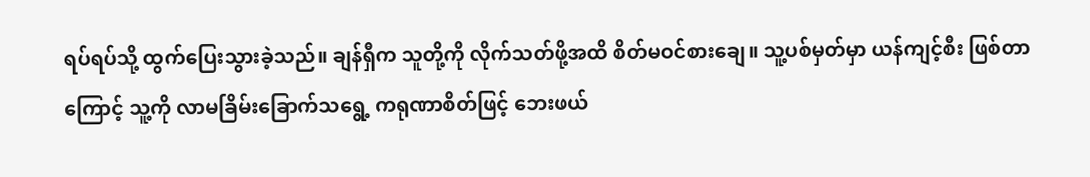ရပ်ရပ်သို့ ထွက်ပြေးသွားခဲ့သည်။ ချန်ရှီက သူတို့ကို လိုက်သတ်ဖို့အထိ စိတ်မဝင်စားချေ။ သူ့ပစ်မှတ်မှာ ယန်ကျင့်စီး ဖြစ်တာကြောင့် သူ့ကို လာမခြိမ်းခြောက်သရွေ့ ကရုဏာစိတ်ဖြင့် ဘေးဖယ်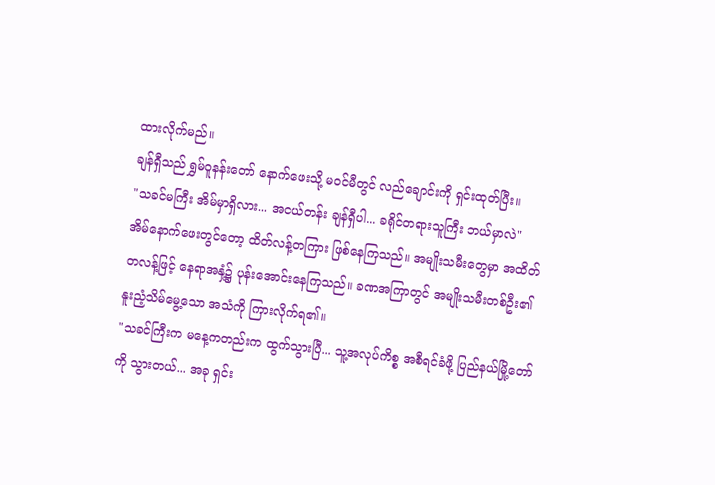ထားလိုက်မည်။
ချန်ရှီသည် ရွှမ်ဝူနန်းတော် နောက်ဖေးသို့ မဝင်မီတွင် လည်ချောင်းကို ရှင်းထုတ်ပြီး။
"သခင်မကြီး အိမ်မှာရှိလား... အငယ်တန်း ချန်ရှီပါ... ခရိုင်တရားသူကြီး ဘယ်မှာလဲ"
အိမ်နောက်ဖေးတွင်တော့ ထိတ်လန့်တကြား ဖြစ်နေကြသည်။ အမျိုးသမီးတွေမှာ အထိတ်တလန့်ဖြင့် နေရာအနှံ့၌ ပုန်းအောင်းနေကြသည်။ ခဏအကြာတွင် အမျိုးသမီးတစ်ဦး၏ နူးညံ့သိမ်မွေ့သော အသံကို ကြားလိုက်ရ၏။
"သခင်ကြီးက မနေ့ကတည်းက ထွက်သွားပြီ... သူ့အလုပ်ကိစ္စ အစီရင်ခံဖို့ ပြည်နယ်မြို့တော်ကို သွားတယ်... အခု ရှင်း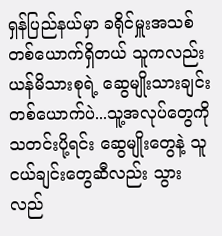ရှန်ပြည်နယ်မှာ ခရိုင်မှူးအသစ် တစ်ယောက်ရှိတယ် သူကလည်း ယန်မိသားစုရဲ့ ဆွေမျိုးသားချင်းတစ်ယောက်ပဲ...သူ့အလုပ်တွေကို သတင်းပို့ရင်း ဆွေမျိုးတွေနဲ့ သူငယ်ချင်းတွေဆီလည်း သွားလည်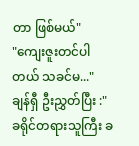တာ ဖြစ်မယ်"
"ကျေးဇူးတင်ပါတယ် သခင်မ..."
ချန်ရှီ ဦးညွှတ်ပြီး :"ခရိုင်တရားသူကြီး ခ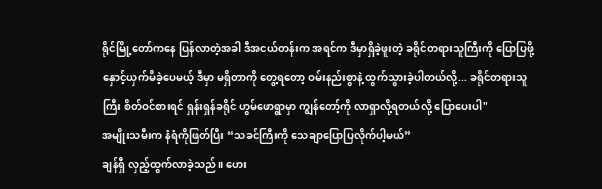ရိုင်မြို့တော်ကနေ ပြန်လာတဲ့အခါ ဒီအငယ်တန်းက အရင်က ဒီမှာရှိခဲ့ဖူးတဲ့ ခရိုင်တရားသူကြီးကို ပြောပြဖို့ နှောင့်ယှက်မိခဲ့ပေမယ့် ဒီမှာ မရှိတာကို တွေ့ရတော့ ဝမ်းနည်းစွာနဲ့ ထွက်သွားခဲ့ပါတယ်လို့... ခရိုင်တရားသူကြီး စိတ်ဝင်စားရင် ရှန်းရှန်ခရိုင် ဟွမ်ဖောရွာမှာ ကျွန်တော့်ကို လာရှာလို့ရတယ်လို့ ပြောပေးပါ"
အမျိုးသမီးက နံရံကိုဖြတ်ပြီး “သခင်ကြီးကို သေချာပြောပြလိုက်ပါ့မယ်”
ချန်ရှီ လှည့်ထွက်လာခဲ့သည်။ ဟေး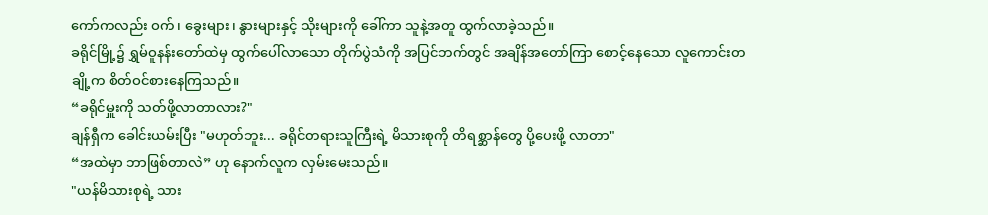ကော်ကလည်း ဝက်၊ ခွေးများ၊ နွားများနှင့် သိုးများကို ခေါ်ကာ သူနဲ့အတူ ထွက်လာခဲ့သည်။
ခရိုင်မြို့၌ ရွှမ်ဝူနန်းတော်ထဲမှ ထွက်ပေါ်လာသော တိုက်ပွဲသံကို အပြင်ဘက်တွင် အချိန်အတော်ကြာ စောင့်နေသော လူကောင်းတချို့က စိတ်ဝင်စားနေကြသည်။
“ခရိုင်မှူးကို သတ်ဖို့လာတာလား?"
ချန်ရှီက ခေါင်းယမ်းပြီး "မဟုတ်ဘူး... ခရိုင်တရားသူကြီးရဲ့ မိသားစုကို တိရစ္ဆာန်တွေ ပို့ပေးဖို့ လာတာ"
“အထဲမှာ ဘာဖြစ်တာလဲ” ဟု နောက်လူက လှမ်းမေးသည်။
"ယန်မိသားစုရဲ့ သား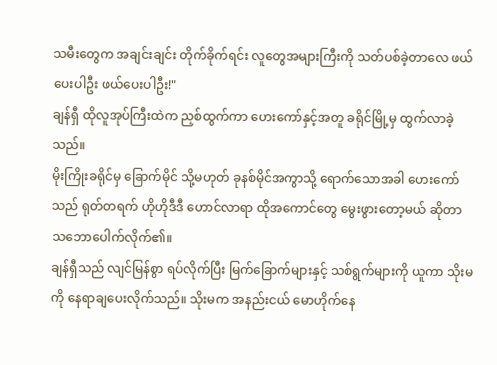သမီးတွေက အချင်းချင်း တိုက်ခိုက်ရင်း လူတွေအများကြီးကို သတ်ပစ်ခဲ့တာလေ ဖယ်ပေးပါဦး ဖယ်ပေးပါဦး!"
ချန်ရှီ ထိုလူအုပ်ကြီးထဲက ညှစ်ထွက်ကာ ဟေးကော်နှင့်အတူ ခရိုင်မြို့မှ ထွက်လာခဲ့သည်။
မိုးကြိုးခရိုင်မှ ခြောက်မိုင် သို့မဟုတ် ခုနစ်မိုင်အကွာသို့ ရောက်သောအခါ ဟေးကော်သည် ရုတ်တရက် ဟိုဟိုဒီဒီ ဟောင်လာရာ ထိုအကောင်တွေ မွေးဖွားတော့မယ် ဆိုတာ သဘောပေါက်လိုက်၏။
ချန်ရှီသည် လျင်မြန်စွာ ရပ်လိုက်ပြီး မြက်ခြောက်များနှင့် သစ်ရွက်များကို ယူကာ သိုးမကို နေရာချပေးလိုက်သည်။ သိုးမက အနည်းငယ် မောဟိုက်နေ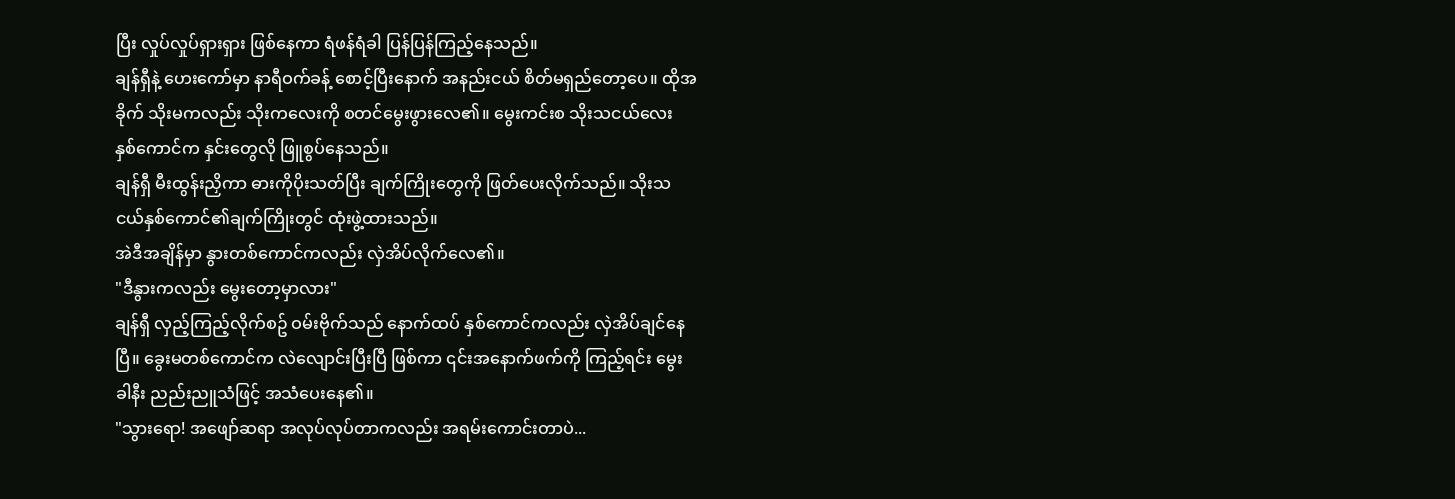ပြီး လှုပ်လှုပ်ရှားရှား ဖြစ်နေကာ ရံဖန်ရံခါ ပြန်ပြန်ကြည့်နေသည်။
ချန်ရှီနဲ့ ဟေးကော်မှာ နာရီဝက်ခန့် စောင့်ပြီးနောက် အနည်းငယ် စိတ်မရှည်တော့ပေ။ ထိုအခိုက် သိုးမကလည်း သိုးကလေးကို စတင်မွေးဖွားလေ၏။ မွေးကင်းစ သိုးသငယ်လေး နှစ်ကောင်က နှင်းတွေလို ဖြူစွပ်နေသည်။
ချန်ရှီ မီးထွန်းညှိကာ ဓားကိုပိုးသတ်ပြီး ချက်ကြိုးတွေကို ဖြတ်ပေးလိုက်သည်။ သိုးသငယ်နှစ်ကောင်၏ချက်ကြိုးတွင် ထုံးဖွဲ့ထားသည်။
အဲဒီအချိန်မှာ နွားတစ်ကောင်ကလည်း လှဲအိပ်လိုက်လေ၏။
"ဒီနွားကလည်း မွေးတော့မှာလား"
ချန်ရှီ လှည့်ကြည့်လိုက်စဥ် ဝမ်းဗိုက်သည် နောက်ထပ် နှစ်ကောင်ကလည်း လှဲအိပ်ချင်နေပြီ။ ခွေးမတစ်ကောင်က လဲလျောင်းပြီးပြီ ဖြစ်ကာ ၎င်းအနောက်ဖက်ကို ကြည့်ရင်း မွေးခါနီး ညည်းညူသံဖြင့် အသံပေးနေ၏။
"သွားရော! အဖျော်ဆရာ အလုပ်လုပ်တာကလည်း အရမ်းကောင်းတာပဲ...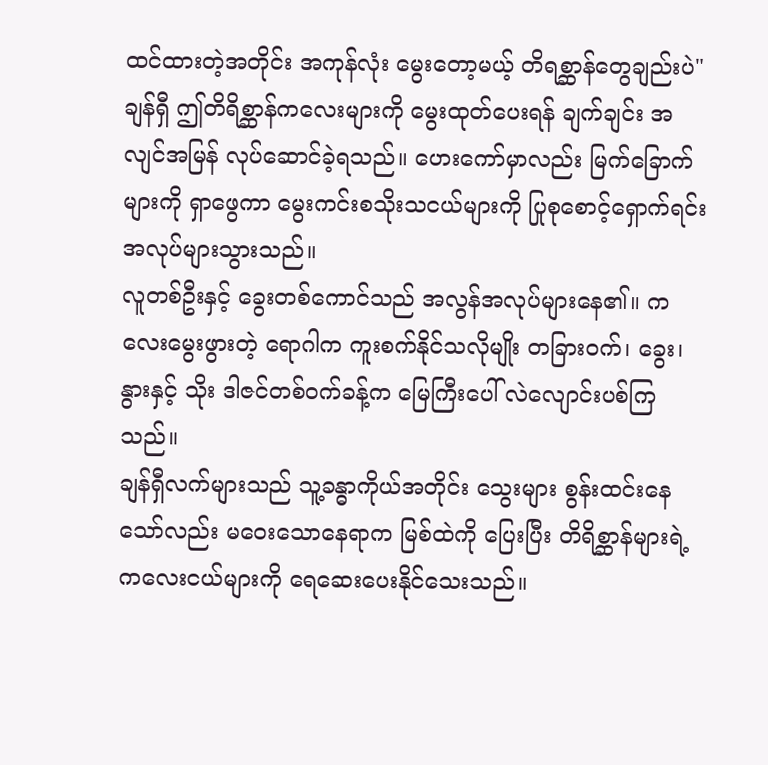ထင်ထားတဲ့အတိုင်း အကုန်လုံး မွေးတော့မယ့် တိရစ္ဆာန်တွေချည်းပဲ"
ချန်ရှီ ဤတိရိစ္ဆာန်ကလေးများကို မွေးထုတ်ပေးရန် ချက်ချင်း အလျင်အမြန် လုပ်ဆောင်ခဲ့ရသည်။ ဟေးကော်မှာလည်း မြက်ခြောက်များကို ရှာဖွေကာ မွေးကင်းစသိုးသငယ်များကို ပြုစုစောင့်ရှောက်ရင်း အလုပ်များသွားသည်။
လူတစ်ဦးနှင့် ခွေးတစ်ကောင်သည် အလွန်အလုပ်များနေ၏။ ကလေးမွေးဖွားတဲ့ ရောဂါက ကူးစက်နိုင်သလိုမျိုး တခြားဝက်၊ ခွေး၊ နွားနှင့် သိုး ဒါဇင်တစ်ဝက်ခန့်က မြေကြီးပေါ် လဲလျောင်းပစ်ကြသည်။
ချန်ရှီလက်များသည် သူ့ခန္ဓာကိုယ်အတိုင်း သွေးများ စွန်းထင်းနေသော်လည်း မဝေးသောနေရာက မြစ်ထဲကို ပြေးပြီး တိရိစ္ဆာန်များရဲ့ ကလေးငယ်များကို ရေဆေးပေးနိုင်သေးသည်။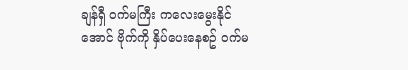ချန်ရှီ ဝက်မကြီး ကလေးမွေးနိုင်အောင် ဗိုက်ကို နှိပ်ပေးနေစဥ် ဝက်မ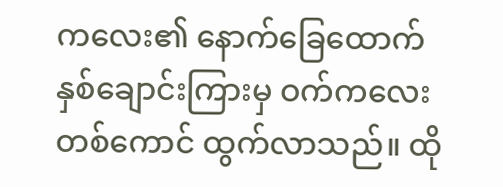ကလေး၏ နောက်ခြေထောက်နှစ်ချောင်းကြားမှ ဝက်ကလေးတစ်ကောင် ထွက်လာသည်။ ထို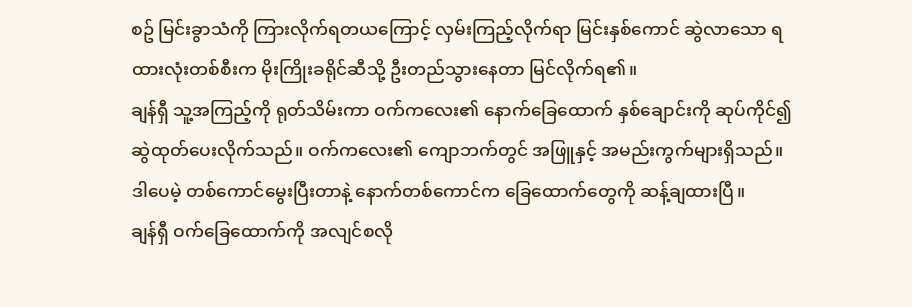စဥ် မြင်းခွာသံကို ကြားလိုက်ရတယကြောင့် လှမ်းကြည့်လိုက်ရာ မြင်းနှစ်ကောင် ဆွဲလာသော ရထားလုံးတစ်စီးက မိုးကြိုးခရိုင်ဆီသို့ ဦးတည်သွားနေတာ မြင်လိုက်ရ၏။
ချန်ရှီ သူ့အကြည့်ကို ရုတ်သိမ်းကာ ဝက်ကလေး၏ နောက်ခြေထောက် နှစ်ချောင်းကို ဆုပ်ကိုင်၍ ဆွဲထုတ်ပေးလိုက်သည်။ ဝက်ကလေး၏ ကျောဘက်တွင် အဖြူနှင့် အမည်းကွက်များရှိသည်။
ဒါပေမဲ့ တစ်ကောင်မွေးပြီးတာနဲ့ နောက်တစ်ကောင်က ခြေထောက်တွေကို ဆန့်ချထားပြီ။
ချန်ရှီ ဝက်ခြေထောက်ကို အလျင်စလို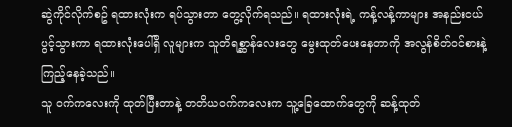ဆွဲကိုင်လိုက်စဥ် ရထားလုံးက ရပ်သွားတာ တွေ့လိုက်ရသည်။ ရထားလုံးရဲ့ ကန့်လန့်ကာများ အနည်းငယ်ပွင့်သွားကာ ရထားလုံးပေါ်ရှိ လူများက သူတိရစ္ဆာန်လေးတွေ မွေးထုတ်ပေးနေတာကို အလွန်စိတ်ဝင်စားနဲ့ ကြည့်နေခဲ့သည်။
သူ ဝက်ကလေးကို ထုတ်ပြီးတာနဲ့ တတိယဝက်ကလေးက သူ့ခြေထောက်တွေကို ဆန့်ထုတ်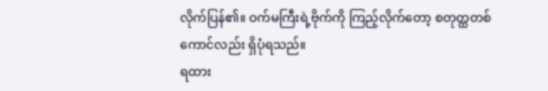လိုက်ပြန်၏။ ဝက်မကြီးရဲ့ဗိုက်ကို ကြည့်လိုက်တော့ စတုတ္ထတစ်ကောင်လည်း ရှိပုံရသည်။
ရထား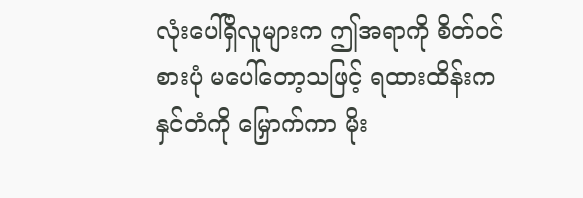လုံးပေါ်ရှိလူများက ဤအရာကို စိတ်ဝင်စားပုံ မပေါ်တော့သဖြင့် ရထားထိန်းက နှင်တံကို မြှောက်ကာ မိုး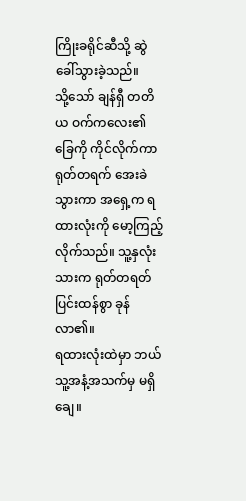ကြိုးခရိုင်ဆီသို့ ဆွဲခေါ်သွားခဲ့သည်။
သို့သော် ချန်ရှီ တတိယ ဝက်ကလေး၏ ခြေကို ကိုင်လိုက်ကာ ရုတ်တရက် အေးခဲသွားကာ အရှေ့က ရထားလုံးကို မော့ကြည့်လိုက်သည်။ သူ့နှလုံးသားက ရုတ်တရတ် ပြင်းထန်စွာ ခုန်လာ၏။
ရထားလုံးထဲမှာ ဘယ်သူ့အနံ့အသက်မှ မရှိချေ။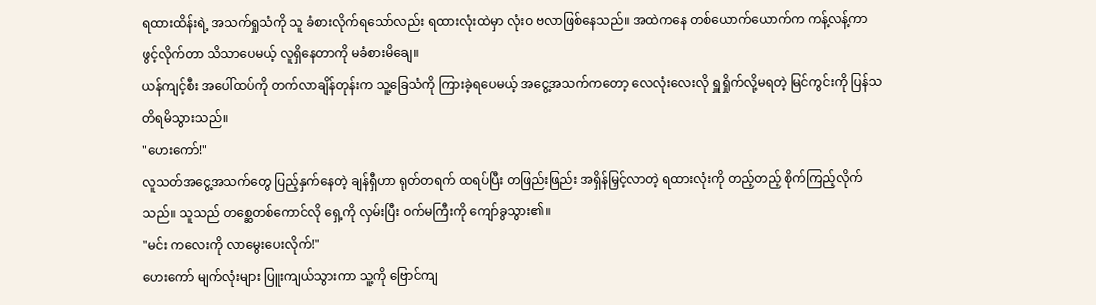ရထားထိန်းရဲ့ အသက်ရှုသံကို သူ ခံစားလိုက်ရသော်လည်း ရထားလုံးထဲမှာ လုံးဝ ဗလာဖြစ်နေသည်။ အထဲကနေ တစ်ယောက်ယောက်က ကန့်လန့်ကာ ဖွင့်လိုက်တာ သိသာပေမယ့် လူရှိနေတာကို မခံစားမိချေ။
ယန်ကျင့်စီး အပေါ်ထပ်ကို တက်လာချိန်တုန်းက သူ့ခြေသံကို ကြားခဲ့ရပေမယ့် အငွေ့အသက်ကတော့ လေလုံးလေးလို ရှူရှိုက်လို့မရတဲ့ မြင်ကွင်းကို ပြန်သတိရမိသွားသည်။
"ဟေးကော်!"
လူသတ်အငွေ့အသက်တွေ ပြည့်နှက်နေတဲ့ ချန်ရှီဟာ ရုတ်တရက် ထရပ်ပြီး တဖြည်းဖြည်း အရှိန်မြှင့်လာတဲ့ ရထားလုံးကို တည့်တည့် စိုက်ကြည့်လိုက်သည်။ သူသည် တစ္ဆေတစ်ကောင်လို ရှေ့ကို လှမ်းပြီး ဝက်မကြီးကို ကျော်ခွသွား၏။
"မင်း ကလေးကို လာမွေးပေးလိုက်!"
ဟေးကော် မျက်လုံးများ ပြူးကျယ်သွားကာ သူ့ကို ဗြောင်ကျ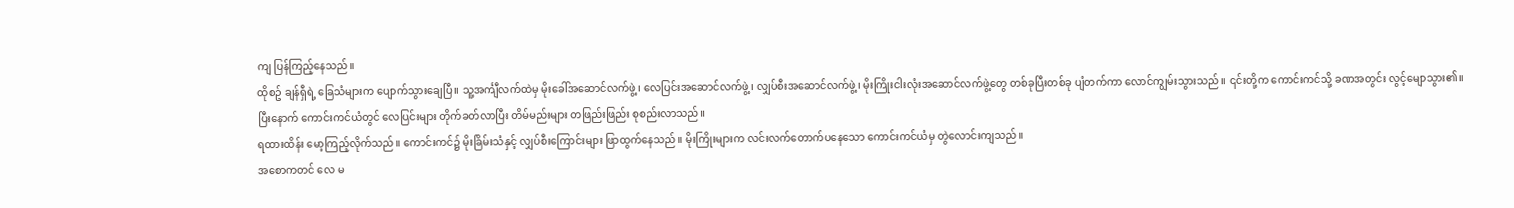ကျ ပြန်ကြည့်နေသည်။
ထိုစဥ် ချန်ရှီရဲ့ ခြေသံများက ပျောက်သွားချေပြီ။ သူ့အင်္ကျီလက်ထဲမှ မိုးခေါ်အဆောင်လက်ဖွဲ့၊ လေပြင်းအဆောင်လက်ဖွဲ့၊ လျှပ်စီးအဆောင်လက်ဖွဲ့၊ မိုးကြိုးငါးလုံးအဆောင်လက်ဖွဲ့တွေ တစ်ခုပြီးတစ်ခု ပျံတက်ကာ လောင်ကျွမ်းသွားသည်။ ၎င်းတို့က ကောင်းကင်သို့ ခဏအတွင်း လွင့်မျောသွား၏။
ပြီးနောက် ကောင်းကင်ယံတွင် လေပြင်းများ တိုက်ခတ်လာပြီး တိမ်မည်းများ တဖြည်းဖြည်း စုစည်းလာသည်။
ရထားထိန်း မော့ကြည့်လိုက်သည်။ ကောင်းကင်၌ မိုးခြိမ်းသံနှင့် လျှပ်စီးကြောင်းများ ဖြာထွက်နေသည်။ မိုးကြိုးများက လင်းလက်တောက်ပနေသော ကောင်းကင်ယံမှ တွဲလောင်းကျသည်။
အစောကတင် လေ မ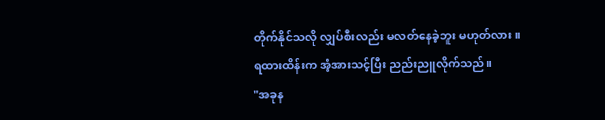တိုက်နိုင်သလို လျှပ်စီးလည်း မလတ်နေခဲ့ဘူး မဟုတ်လား။
ရထားထိန်းက အံ့အားသင့်ပြီး ညည်းညူလိုက်သည်။
"အခုန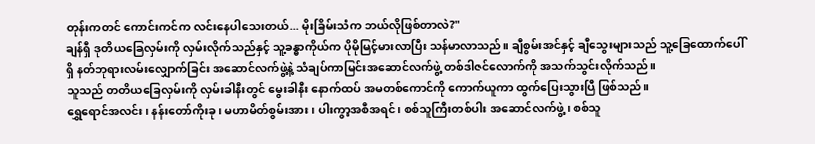တုန်းကတင် ကောင်းကင်က လင်းနေပါသေးတယ်... မိုးခြိမ်းသံက ဘယ်လိုဖြစ်တာလဲ?"
ချန်ရှီ ဒုတိယခြေလှမ်းကို လှမ်းလိုက်သည်နှင့် သူ့ခန္ဓာကိုယ်က ပိုမိုမြင့်မားလာပြီး သန်မာလာသည်။ ချီစွမ်းအင်နှင့် ချီသွေးများသည် သူ့ခြေထောက်ပေါ်ရှိ နတ်ဘုရားလမ်းလျှောက်ခြင်း အဆောင်လက်ဖွဲ့နဲ့ သံချပ်ကာမြင်းအဆောင်လက်ဖွဲ့ တစ်ဒါဇင်လောက်ကို အသက်သွင်းလိုက်သည်။
သူသည် တတိယခြေလှမ်းကို လှမ်းခါနီးတွင် မွေးခါနီး နောက်ထပ် အမတစ်ကောင်ကို ကောက်ယူကာ ထွက်ပြေးသွားပြီ ဖြစ်သည်။
ရွှေရောင်အလင်း၊ နန်းတော်ကိုးခု၊ မဟာမိတ်စွမ်းအား၊ ပါးကွာ့အစီအရင်၊ စစ်သူကြီးတစ်ပါး အဆောင်လက်ဖွဲ့၊ စစ်သူ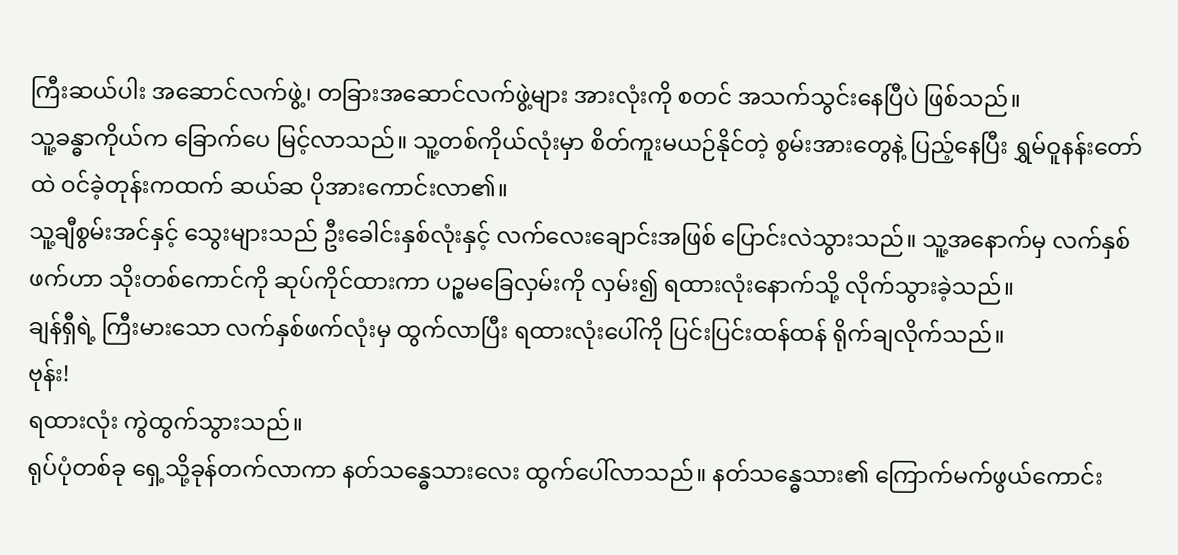ကြီးဆယ်ပါး အဆောင်လက်ဖွဲ့၊ တခြားအဆောင်လက်ဖွဲ့များ အားလုံးကို စတင် အသက်သွင်းနေပြီပဲ ဖြစ်သည်။
သူ့ခန္ဓာကိုယ်က ခြောက်ပေ မြင့်လာသည်။ သူ့တစ်ကိုယ်လုံးမှာ စိတ်ကူးမယဉ်နိုင်တဲ့ စွမ်းအားတွေနဲ့ ပြည့်နေပြီး ရွှမ်ဝူနန်းတော်ထဲ ဝင်ခဲ့တုန်းကထက် ဆယ်ဆ ပိုအားကောင်းလာ၏။
သူ့ချီစွမ်းအင်နှင့် သွေးများသည် ဦးခေါင်းနှစ်လုံးနှင့် လက်လေးချောင်းအဖြစ် ပြောင်းလဲသွားသည်။ သူ့အနောက်မှ လက်နှစ်ဖက်ဟာ သိုးတစ်ကောင်ကို ဆုပ်ကိုင်ထားကာ ပဉ္စမခြေလှမ်းကို လှမ်း၍ ရထားလုံးနောက်သို့ လိုက်သွားခဲ့သည်။
ချန်ရှီရဲ့ ကြီးမားသော လက်နှစ်ဖက်လုံးမှ ထွက်လာပြီး ရထားလုံးပေါ်ကို ပြင်းပြင်းထန်ထန် ရိုက်ချလိုက်သည်။
ဗုန်း!
ရထားလုံး ကွဲထွက်သွားသည်။
ရုပ်ပုံတစ်ခု ရှေ့သို့ခုန်တက်လာကာ နတ်သန္ဓေသားလေး ထွက်ပေါ်လာသည်။ နတ်သန္ဓေသား၏ ကြောက်မက်ဖွယ်ကောင်း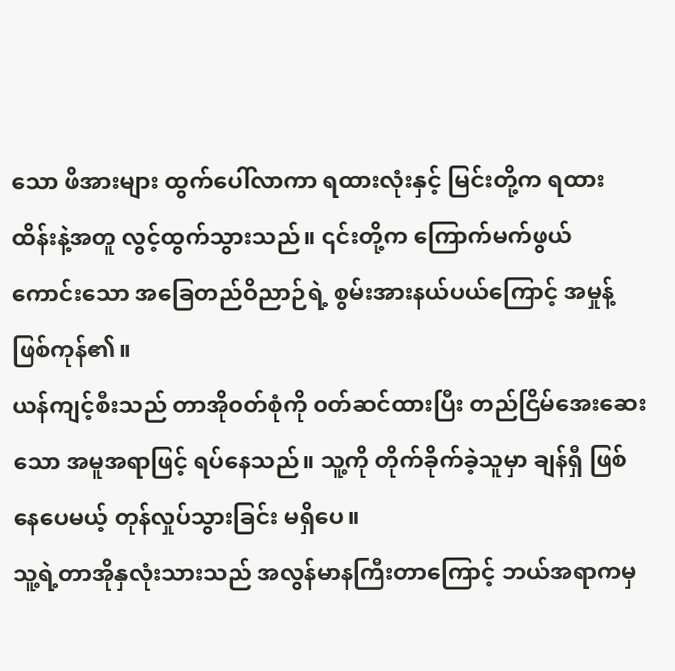သော ဖိအားများ ထွက်ပေါ်လာကာ ရထားလုံးနှင့် မြင်းတို့က ရထားထိန်းနဲ့အတူ လွင့်ထွက်သွားသည်။ ၎င်းတို့က ကြောက်မက်ဖွယ် ကောင်းသော အခြေတည်ဝိညာဉ်ရဲ့ စွမ်းအားနယ်ပယ်ကြောင့် အမှုန့်ဖြစ်ကုန်၏။
ယန်ကျင့်စီးသည် တာအို၀တ်စုံကို ၀တ်ဆင်ထားပြီး တည်ငြိမ်အေးဆေးသော အမူအရာဖြင့် ရပ်နေသည်။ သူ့ကို တိုက်ခိုက်ခဲ့သူမှာ ချန်ရှီ ဖြစ်နေပေမယ့် တုန်လှုပ်သွားခြင်း မရှိပေ။
သူ့ရဲ့တာအိုနှလုံးသားသည် အလွန်မာနကြီးတာကြောင့် ဘယ်အရာကမှ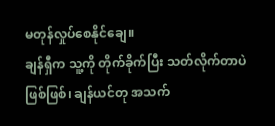မတုန်လှုပ်စေနိုင်ချေ။
ချန်ရှီက သူ့ကို တိုက်ခိုက်ပြီး သတ်လိုက်တာပဲ ဖြစ်ဖြစ်၊ ချန်ယင်တု အသက်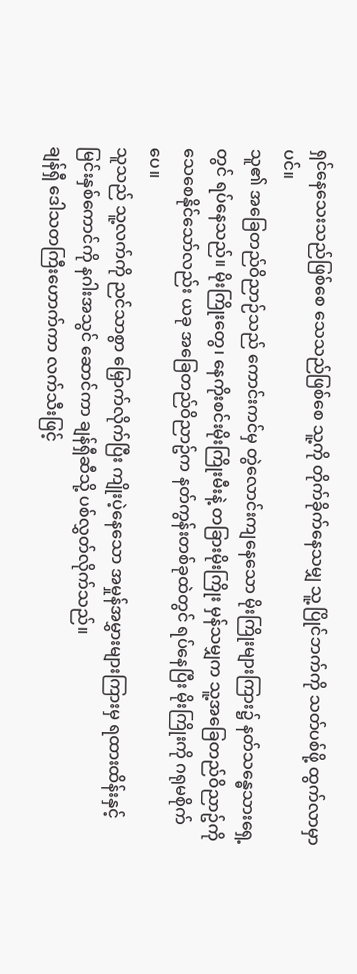ရှင်နေသေးသည်ဖြစ်စေ သေသည်ဖြစ်စေ သူ့ကို တိုက်ခိုက်နေသမျှ သူ့ပြိုင်ဘက်ကို သတ်ပစ်ဖို့ ထွက်လာမှာပင်။
သူ၏ အခြေတည်ဝိညာဉ်သည် ကောင်းကင်မှ တွဲလောင်းကျနေသော မိုးကြိုးများကြား၌ နတ်သန္ဓေသားရှေ့တွင် ရပ်နေသည်။ မိုးကြိုးတွေ၊ နေကိုးစင်းမိုးကြိုးမီးနဲ့ တခြားမိုးကြိုး မှန်သမျှက သူ့အခြေတည်ဝိညာဥ်ကို သေစေနိုင်သော်လည်း ယခု အခြေတည်ဝိညာဥ်က နတ်ကွန်းတစ်ခုထဲတွင် ရပ်နေပြီး မိုးကြိုးကို ဂရုမစိုက်ပေ။
သူသည် သူ့လက်ကို ညင်သာစွာ မြှောက်လိုက်ပြီး ကျိုးပဲ့နေသော အမှုန်အမွှားများကြားမှ ရထားထိန်းနှင့် မြင်းနှစ်ကောင်ကို နဂါးအသွင် ဆောင်ကာ ချန်ရှီဆီသို့ ပစ်လွှတ်လိုက်သည်။
ချန်ရှီ ဒေါသတကြီးဟောက်ကာ လက်သီးဖြင့်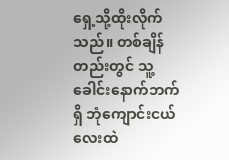ရှေ့သို့ထိုးလိုက်သည်။ တစ်ချိန်တည်းတွင် သူ့ခေါင်းနောက်ဘက်ရှိ ဘုံကျောင်းငယ်လေးထဲ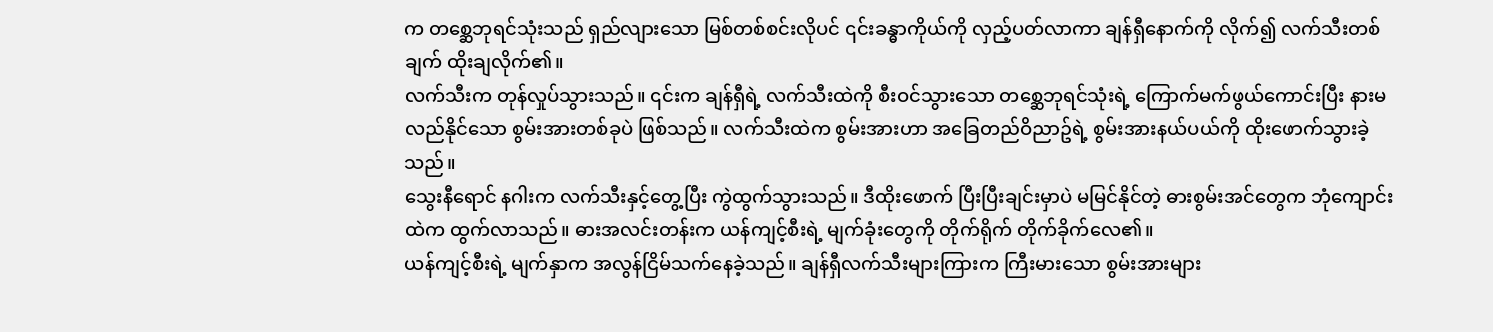က တစ္ဆေဘုရင်သုံးသည် ရှည်လျားသော မြစ်တစ်စင်းလိုပင် ၎င်းခန္ဓာကိုယ်ကို လှည့်ပတ်လာကာ ချန်ရှီနောက်ကို လိုက်၍ လက်သီးတစ်ချက် ထိုးချလိုက်၏။
လက်သီးက တုန်လှုပ်သွားသည်။ ၎င်းက ချန်ရှီရဲ့ လက်သီးထဲကို စီးဝင်သွားသော တစ္ဆေဘုရင်သုံးရဲ့ ကြောက်မက်ဖွယ်ကောင်းပြီး နားမလည်နိုင်သော စွမ်းအားတစ်ခုပဲ ဖြစ်သည်။ လက်သီးထဲက စွမ်းအားဟာ အခြေတည်ဝိညာဥ်ရဲ့ စွမ်းအားနယ်ပယ်ကို ထိုးဖောက်သွားခဲ့သည်။
သွေးနီရောင် နဂါးက လက်သီးနှင့်တွေ့ပြီး ကွဲထွက်သွားသည်။ ဒီထိုးဖောက် ပြီးပြီးချင်းမှာပဲ မမြင်နိုင်တဲ့ ဓားစွမ်းအင်တွေက ဘုံကျောင်းထဲက ထွက်လာသည်။ ဓားအလင်းတန်းက ယန်ကျင့်စီးရဲ့ မျက်ခုံးတွေကို တိုက်ရိုက် တိုက်ခိုက်လေ၏။
ယန်ကျင့်စီးရဲ့ မျက်နှာက အလွန်ငြိမ်သက်နေခဲ့သည်။ ချန်ရှီလက်သီးများကြားက ကြီးမားသော စွမ်းအားများ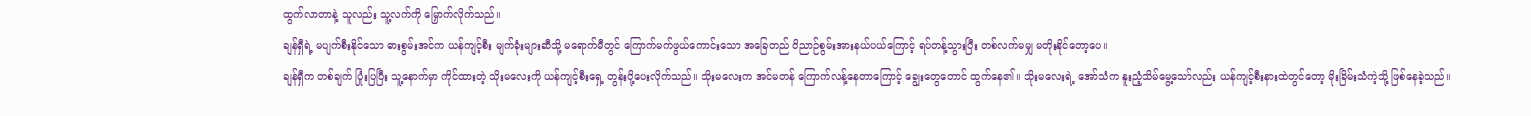ထွက်လာတာနဲ့ သူလည်း သူ့လက်ကို မြှောက်လိုက်သည်။
ချန်ရှီရဲ့ မပျက်စီးနိုင်သော ဓားစွမ်းအင်က ယန်ကျင့်စီး မျက်ခုံးများဆီသို့ မရောက်မီတွင် ကြောက်မက်ဖွယ်ကောင်းသော အခြေတည် ဝိညာဉ်စွမ်းအားနယ်ပယ်ကြောင့် ရပ်တန့်သွားပြီး တစ်လက်မမျှ မတိုးနိုင်တော့ပေ။
ချန်ရှီက တစ်ချက် ပြုံးပြပြီး သူ့နောက်မှာ ကိုင်ထားတဲ့ သိုးမလေးကို ယန်ကျင့်စီးရှေ့ တွန်းပို့ပေးလိုက်သည်။ သိုးမလေးက အင်မတန် ကြောက်လန့်နေတာကြောင့် ချွေးတွေတောင် ထွက်နေ၏။ သိုးမလေးရဲ့ အော်သံက နူးညံ့သိမ်မွေ့သော်လည်း ယန်ကျင့်စီးနားထဲတွင်တော့ မိုးခြိမ်းသံကဲ့သို့ ဖြစ်နေခဲ့သည်။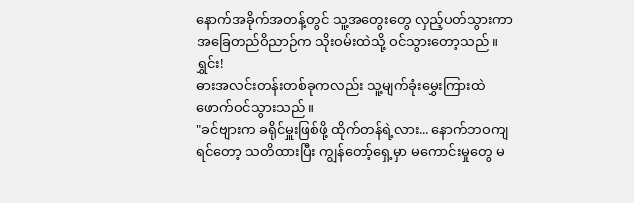နောက်အခိုက်အတန့်တွင် သူ့အတွေးတွေ လှည့်ပတ်သွားကာ အခြေတည်ဝိညာဉ်က သိုးဝမ်းထဲသို့ ဝင်သွားတော့သည်။
ရွှင်း!
ဓားအလင်းတန်းတစ်ခုကလည်း သူ့မျက်ခုံးမွှေးကြားထဲ ဖောက်ဝင်သွားသည်။
"ခင်ဗျားက ခရိုင်မှူးဖြစ်ဖို့ ထိုက်တန်ရဲ့လား... နောက်ဘဝကျရင်တော့ သတိထားပြီး ကျွန်တော့်ရှေ့မှာ မကောင်းမှုတွေ မ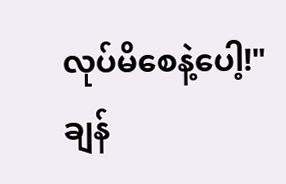လုပ်မိစေနဲ့ပေါ့!"
ချန်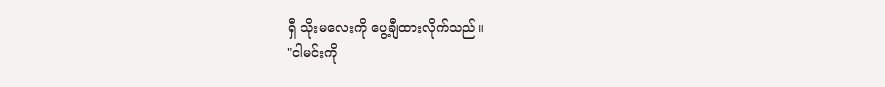ရှီ သိုးမလေးကို ပွေ့ချီထားလိုက်သည်။
"ငါမင်းကို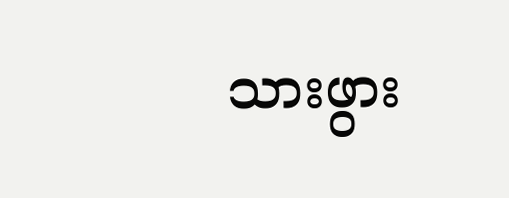သားဖွား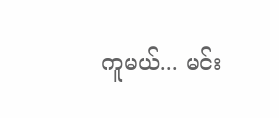ကူမယ်... မင်း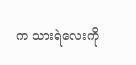က သားရဲလေးကို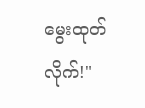မွေးထုတ်လိုက်!"